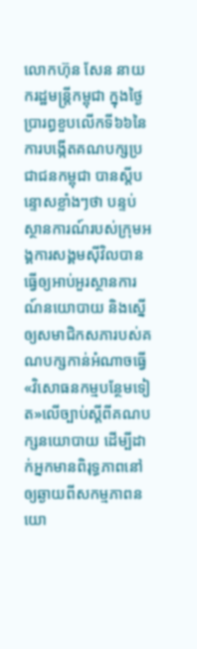លោកហ៊ុន សែន នាយករដ្ឋមន្ត្រីកម្ពុជា ក្នុងថ្ងៃប្រារព្ធខួបលើកទី៦៦នៃការបង្កើតគណបក្សប្រជាជនកម្ពុជា បានស្តីបន្ទោសខ្លាំងៗថា បន្ទប់ស្ថានការណ៍របស់ក្រុមអង្គការសង្គមស៊ីវិលបានធ្វើឲ្យអាប់អួរស្ថានការណ៍នយោបាយ និងស្នើឲ្យសមាជិកសភារបស់គណបក្សកាន់អំណាចធ្វើ «វិសោធនកម្មបន្ថែមទៀត»លើច្បាប់ស្តីពីគណបក្សនយោបាយ ដើម្បីដាក់អ្នកមានពិរុទ្ធភាពនៅឲ្យឆ្ងាយពីសកម្មភាពនយោ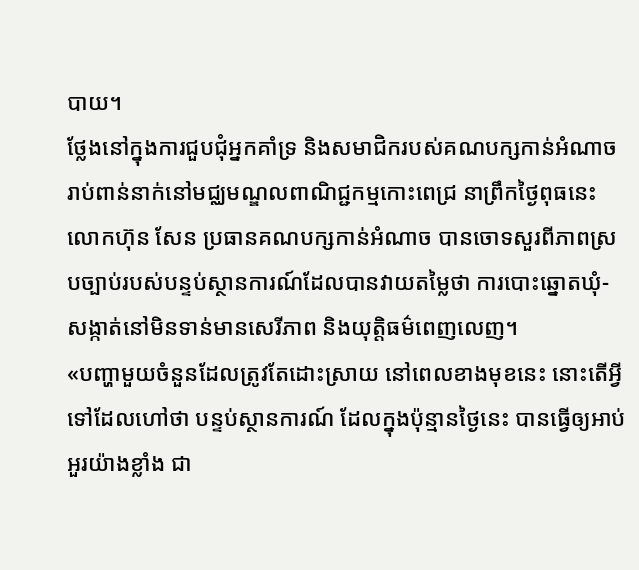បាយ។
ថ្លែងនៅក្នុងការជួបជុំអ្នកគាំទ្រ និងសមាជិករបស់គណបក្សកាន់អំណាចរាប់ពាន់នាក់នៅមជ្ឈមណ្ឌលពាណិជ្ជកម្មកោះពេជ្រ នាព្រឹកថ្ងៃពុធនេះ លោកហ៊ុន សែន ប្រធានគណបក្សកាន់អំណាច បានចោទសួរពីភាពស្របច្បាប់របស់បន្ទប់ស្ថានការណ៍ដែលបានវាយតម្លៃថា ការបោះឆ្នោតឃុំ-សង្កាត់នៅមិនទាន់មានសេរីភាព និងយុត្តិធម៌ពេញលេញ។
«បញ្ហាមួយចំនួនដែលត្រូវតែដោះស្រាយ នៅពេលខាងមុខនេះ នោះតើអ្វីទៅដែលហៅថា បន្ទប់ស្ថានការណ៍ ដែលក្នុងប៉ុន្មានថ្ងៃនេះ បានធ្វើឲ្យអាប់អួរយ៉ាងខ្លាំង ជា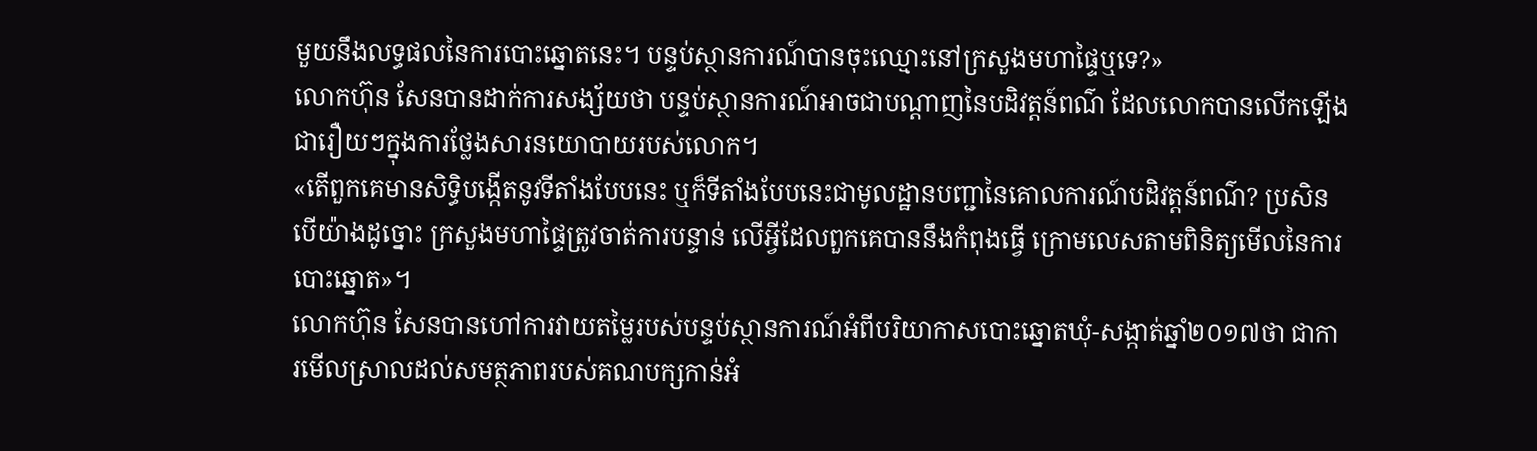មួយនឹងលទ្ធផលនៃការបោះឆ្នោតនេះ។ បន្ទប់ស្ថានការណ៍បានចុះឈ្មោះនៅក្រសួងមហាផ្ទៃឬទេ?»
លោកហ៊ុន សែនបានដាក់ការសង្ស័យថា បន្ទប់ស្ថានការណ៍អាចជាបណ្តាញនៃបដិវត្តន៍ពណ៌ ដែលលោកបានលើកឡើងជារឿយៗក្នុងការថ្លែងសារនយោបាយរបស់លោក។
«តើពួកគេមានសិទ្ធិបង្កើតនូវទីតាំងបែបនេះ ឬក៏ទីតាំងបែបនេះជាមូលដ្ឋានបញ្ជានៃគោលការណ៍បដិវត្តន៍ពណ៌? ប្រសិនបើយ៉ាងដូច្នោះ ក្រសួងមហាផ្ទៃត្រូវចាត់ការបន្ទាន់ លើអ្វីដែលពួកគេបាននឹងកំពុងធ្វើ ក្រោមលេសតាមពិនិត្យមើលនៃការបោះឆ្នោត»។
លោកហ៊ុន សែនបានហៅការវាយតម្លៃរបស់បន្ទប់ស្ថានការណ៍អំពីបរិយាកាសបោះឆ្នោតឃុំ-សង្កាត់ឆ្នាំ២០១៧ថា ជាការមើលស្រាលដល់សមត្ថភាពរបស់គណបក្សកាន់អំ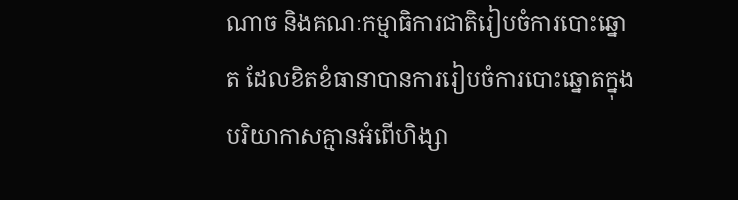ណាច និងគណៈកម្មាធិការជាតិរៀបចំការបោះឆ្នោត ដែលខិតខំធានាបានការរៀបចំការបោះឆ្នោតក្នុងបរិយាកាសគ្មានអំពើហិង្សា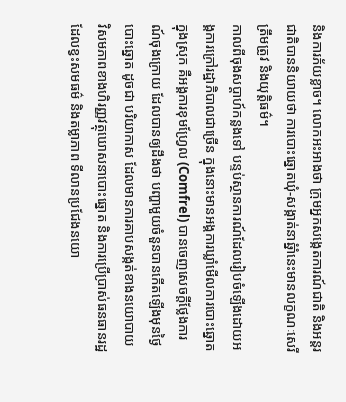និងការភ័យខ្លាច។ លោកអះអាងថា ក្រុមអ្នកសង្កេតការណ៍ជាតិ និងអន្តរជាតិបាននិយាយថា ការបោះឆ្នោតឃុំ-សង្កាត់នាឆ្នំាំនេះមានលក្ខណៈសេរី ត្រឹមត្រូវ និងយុត្តិធម៌។
កាលពីចុងសប្តាហ៍កន្លងទៅ បន្ទប់ស្ថានការណ៍ដែលរៀបចំឡើងដោយអង្គការក្រៅរដ្ឋាភិបាលជាច្រើន ក្នុងនោះមានអង្គការឃ្លាំមើលការបោះឆ្នោតក្នុងស្រុក គឺអង្គការខុមហ្វ្រែល (Comfrel) បានចេញសេចក្តីថ្លែងការណ៍ចុងក្រោយ ដែលបានឲ្យដឹងថា បញ្ហាមួយចំនួនបានកើតឡើងមុនថ្ងៃបោះឆ្នោត ដូចជា បរិយាកាស ដែលមានការគាបសង្កត់ខាងនយោបាយ វិសមភាពខាងហិរញ្ញវត្ថុឃោសនាបោះឆ្នោត និងការប្រើប្រាស់ធនធានរដ្ឋ ដែលខ្វះសមធម៌ និងតម្លាភាព ទីលានប្រជែងនយោ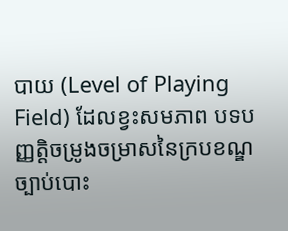បាយ (Level of Playing Field) ដែលខ្វះសមភាព បទបញ្ញត្តិចម្រូងចម្រាសនៃក្របខណ្ឌច្បាប់បោះ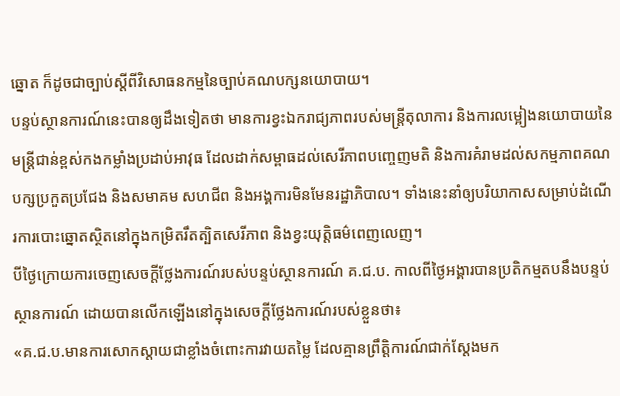ឆ្នោត ក៏ដូចជាច្បាប់ស្តីពីវិសោធនកម្មនៃច្បាប់គណបក្សនយោបាយ។
បន្ទប់ស្ថានការណ៍នេះបានឲ្យដឹងទៀតថា មានការខ្វះឯករាជ្យភាពរបស់មន្ត្រីតុលាការ និងការលម្អៀងនយោបាយនៃមន្ត្រីជាន់ខ្ពស់កងកម្លាំងប្រដាប់អាវុធ ដែលដាក់សម្ពាធដល់សេរីភាពបញ្ចេញមតិ និងការគំរាមដល់សកម្មភាពគណបក្សប្រកួតប្រជែង និងសមាគម សហជីព និងអង្គការមិនមែនរដ្ឋាភិបាល។ ទាំងនេះនាំឲ្យបរិយាកាសសម្រាប់ដំណើរការបោះឆ្នោតស្ថិតនៅក្នុងកម្រិតរឹតត្បិតសេរីភាព និងខ្វះយុត្តិធម៌ពេញលេញ។
បីថ្ងៃក្រោយការចេញសេចក្តីថ្លែងការណ៍របស់បន្ទប់ស្ថានការណ៍ គ.ជ.ប. កាលពីថ្ងៃអង្គារបានប្រតិកម្មតបនឹងបន្ទប់ស្ថានការណ៍ ដោយបានលើកឡើងនៅក្នុងសេចក្តីថ្លែងការណ៍របស់ខ្លួនថា៖
«គ.ជ.ប.មានការសោកស្តាយជាខ្លាំងចំពោះការវាយតម្លៃ ដែលគ្មានព្រឹត្តិការណ៍ជាក់ស្តែងមក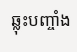ឆ្លុះបញ្ចាំង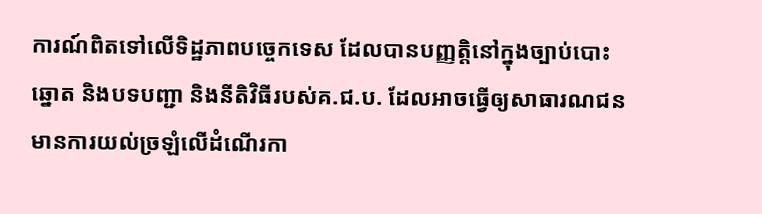ការណ៍ពិតទៅលើទិដ្ឋភាពបច្ចេកទេស ដែលបានបញ្ញត្តិនៅក្នុងច្បាប់បោះឆ្នោត និងបទបញ្ជា និងនីតិវិធីរបស់គ.ជ.ប. ដែលអាចធ្វើឲ្យសាធារណជនមានការយល់ច្រឡំលើដំណើរកា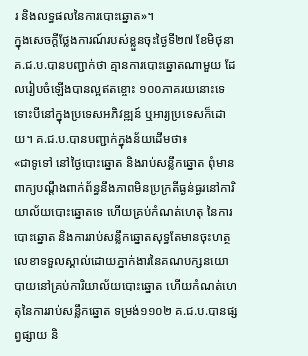រ និងលទ្ធផលនៃការបោះឆ្នោត»។
ក្នុងសេចក្តីថ្លែងការណ៍របស់ខ្លួនចុះថ្ងៃទី២៧ ខែមិថុនា គ.ជ.ប.បានបញ្ជាក់ថា គ្មានការបោះឆ្នោតណាមួយ ដែលរៀបចំឡើងបានល្អឥតខ្ចោះ ១០០ភាគរយនោះទេ ទោះបីនៅក្នុងប្រទេសអភិវឌ្ឍន៍ ឬអារ្យប្រទេសក៏ដោយ។ គ.ជ.ប.បានបញ្ជាក់ក្នុងន័យដើមថា៖
«ជាទូទៅ នៅថ្ងៃបោះឆ្នោត និងរាប់សន្លឹកឆ្នោត ពុំមានពាក្យបណ្តឹងពាក់ព័ន្ធនឹងភាពមិនប្រក្រតីធ្ងន់ធ្ងរនៅការិយាល័យបោះឆ្នោតទេ ហើយគ្រប់កំណត់ហេតុ នៃការបោះឆ្នោត និងការរាប់សន្លឹកឆ្នោតសុទ្ធតែមានចុះហត្ថលេខាទទួលស្គាល់ដោយភ្នាក់ងារនៃគណបក្សនយោបាយនៅគ្រប់ការិយាល័យបោះឆ្នោត ហើយកំណត់ហេតុនៃការរាប់សន្លឹកឆ្នោត ទម្រង់១១០២ គ.ជ.ប.បានផ្សព្វផ្សាយ និ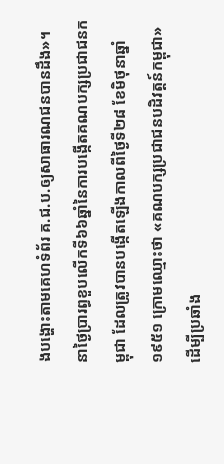ងបង្ហោះតាមគេហទំព័រ គ.ជ.ប.ឲ្យសាធារណជនបានដឹង»។
នាថ្ងៃប្រារព្ធខួបលើកទី៦៦ឆ្នាំនៃការបង្កើតគណបក្សប្រជាជនកម្ពុជា ដែលត្រូវបានបង្កើតឡើងកាលពីថ្ងៃទី២៨ ខែមិថុនាឆ្នាំ១៩៥១ ក្រោមឈ្មោះថា «គណបក្សប្រជាជនបដិវត្តន៍កម្ពុជា» ដើម្បីប្រឆាំង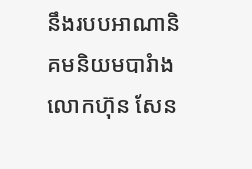នឹងរបបអាណានិគមនិយមបារំាង លោកហ៊ុន សែន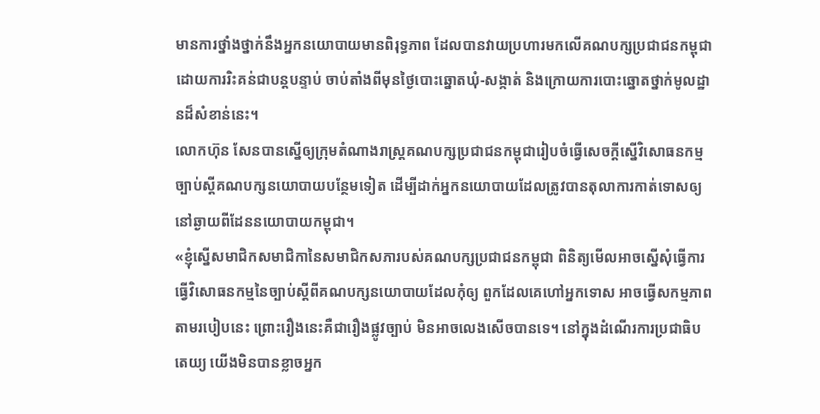មានការថ្នាំងថ្នាក់នឹងអ្នកនយោបាយមានពិរុទ្ធភាព ដែលបានវាយប្រហារមកលើគណបក្សប្រជាជនកម្ពុជា ដោយការរិះគន់ជាបន្តបន្ទាប់ ចាប់តាំងពីមុនថ្ងៃបោះឆ្នោតឃុំ-សង្កាត់ និងក្រោយការបោះឆ្នោតថ្នាក់មូលដ្ឋានដ៏សំខាន់នេះ។
លោកហ៊ុន សែនបានស្នើឲ្យក្រុមតំណាងរាស្ត្រគណបក្សប្រជាជនកម្ពុជារៀបចំធ្វើសេចក្តីស្នើវិសោធនកម្មច្បាប់ស្តីគណបក្សនយោបាយបន្ថែមទៀត ដើម្បីដាក់អ្នកនយោបាយដែលត្រូវបានតុលាការកាត់ទោសឲ្យនៅឆ្ងាយពីដែននយោបាយកម្ពុជា។
«ខ្ញុំស្នើសមាជិកសមាជិកានៃសមាជិកសភារបស់គណបក្សប្រជាជនកម្ពុជា ពិនិត្យមើលអាចស្នើសុំធ្វើការ ធ្វើវិសោធនកម្មនៃច្បាប់ស្តីពីគណបក្សនយោបាយដែលកុំឲ្យ ពួកដែលគេហៅអ្នកទោស អាចធ្វើសកម្មភាពតាមរបៀបនេះ ព្រោះរឿងនេះគឺជារឿងផ្លូវច្បាប់ មិនអាចលេងសើចបានទេ។ នៅក្នុងដំណើរការប្រជាធិបតេយ្យ យើងមិនបានខ្លាចអ្នក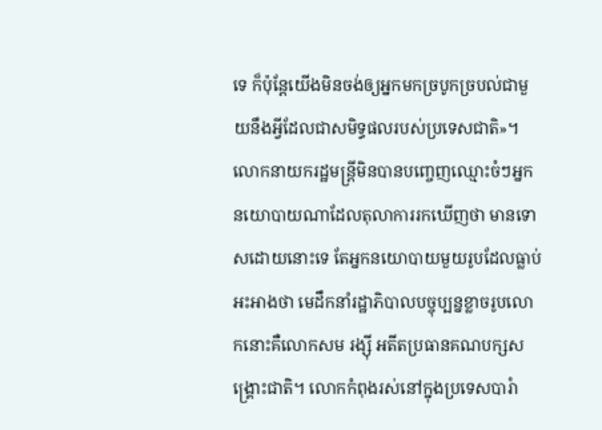ទេ ក៏ប៉ុន្តែយើងមិនចង់ឲ្យអ្នកមកច្របូកច្របល់ជាមួយនឹងអ្វីដែលជាសមិទ្ធផលរបស់ប្រទេសជាតិ»។
លោកនាយករដ្ឋមន្ត្រីមិនបានបញ្ចេញឈ្មោះចំៗអ្នកនយោបាយណាដែលតុលាការរកឃើញថា មានទោសដោយនោះទេ តែអ្នកនយោបាយមួយរូបដែលធ្លាប់អះអាងថា មេដឹកនាំរដ្ឋាភិបាលបច្ចុប្បន្នខ្លាចរូបលោកនោះគឺលោកសម រង្ស៊ី អតីតប្រធានគណបក្សសង្គ្រោះជាតិ។ លោកកំពុងរស់នៅក្នុងប្រទេសបារំា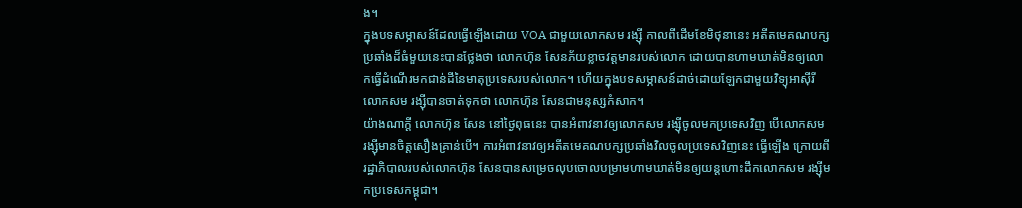ង។
ក្នុងបទសម្ភាសន៍ដែលធ្វើឡើងដោយ VOA ជាមួយលោកសម រង្ស៊ី កាលពីដើមខែមិថុនានេះ អតីតមេគណបក្សប្រឆាំងដ៏ធំមួយនេះបានថ្លែងថា លោកហ៊ុន សែនភ័យខ្លាចវត្តមានរបស់លោក ដោយបានហាមឃាត់មិនឲ្យលោកធ្វើដំណើរមកជាន់ដីនៃមាតុប្រទេសរបស់លោក។ ហើយក្នុងបទសម្ភាសន៍ដាច់ដោយឡែកជាមួយវិទ្យុអាស៊ីរី លោកសម រង្ស៊ីបានចាត់ទុកថា លោកហ៊ុន សែនជាមនុស្សកំសាក។
យ៉ាងណាក្តី លោកហ៊ុន សែន នៅថ្ងៃពុធនេះ បានអំពាវនាវឲ្យលោកសម រង្ស៊ីចូលមកប្រទេសវិញ បើលោកសម រង្ស៊ីមានចិត្តសឿងគ្រាន់បើ។ ការអំពាវនាវឲ្យអតីតមេគណបក្សប្រឆាំងវិលចូលប្រទេសវិញនេះ ធ្វើឡើង ក្រោយពីរដ្ឋាភិបាលរបស់លោកហ៊ុន សែនបានសម្រេចលុបចោលបម្រាមហាមឃាត់មិនឲ្យយន្តហោះដឹកលោកសម រង្ស៊ីមកប្រទេសកម្ពុជា។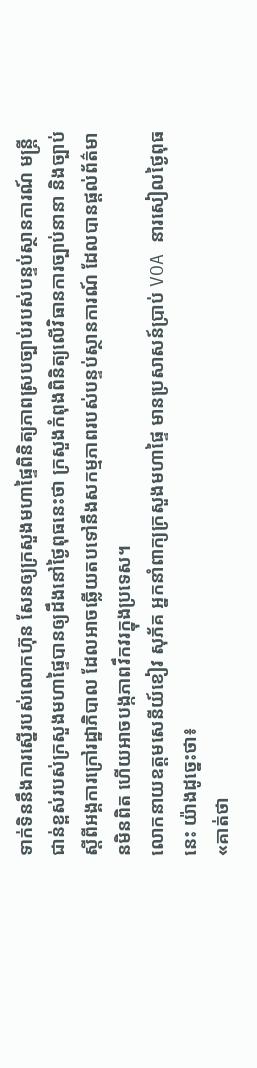ទាក់ទិននឹងការស្នើរបស់លោកហ៊ុន សែនឲ្យក្រសួងមហាផ្ទៃពិនិត្យភាពស្របច្បាប់របស់បន្ទប់ស្ថានការណ៍ មន្ត្រីជាន់ខ្ពស់របស់ក្រសួងមហាផ្ទៃបានឲ្យដឹងនៅថ្ងៃពុធនេះថា ក្រសួងកំពុងពិនិត្យលើវិធានការច្បាប់នានា និងច្បាប់ស្តីពីអង្គការក្រៅរដ្ឋាភិបាល ដែលអាចឆ្លើយតបទៅនឹងសកម្មភាពរបស់បន្ទប់ស្ថានការណ៍ ដែលបានផ្តល់ព័ត៌មានមិនពិត ហើយអាចបង្កភាពវឹកវរក្នុងប្រទេស។
លោកនាយឧត្តមសេនីយ៍ខៀវ សុភ័គ អ្នកនាំពាក្យក្រសួងមហាផ្ទៃ មានប្រសាសន៍ប្រាប់ VOA នារសៀលថ្ងៃពុធនេះ យ៉ាងដូច្នេះថា៖
«គាត់ថា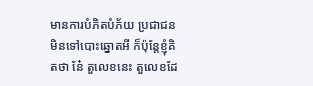មានការបំភិតបំភ័យ ប្រជាជនមិនទៅបោះឆ្នោតអី ក៏ប៉ុន្តែខ្ញុំគិតថា នែ៎ តួលេខនេះ តួលេខដែ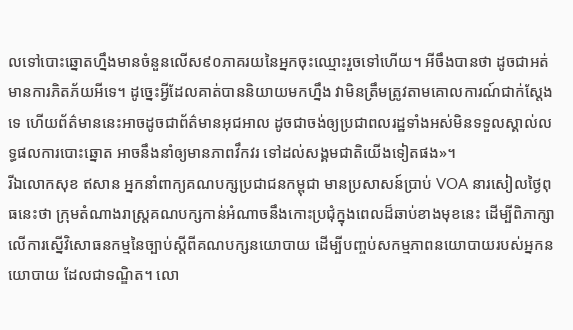លទៅបោះឆ្នោតហ្នឹងមានចំនួនលើស៩០ភាគរយនៃអ្នកចុះឈ្មោះរួចទៅហើយ។ អីចឹងបានថា ដូចជាអត់មានការភិតភ័យអីទេ។ ដូច្នេះអ្វីដែលគាត់បាននិយាយមកហ្នឹង វាមិនត្រឹមត្រូវតាមគោលការណ៍ជាក់ស្តែងទេ ហើយព័ត៌មាននេះអាចដូចជាព័ត៌មានអុជអាល ដូចជាចង់ឲ្យប្រជាពលរដ្ឋទាំងអស់មិនទទួលស្គាល់លទ្ធផលការបោះឆ្នោត អាចនឹងនាំឲ្យមានភាពវឹកវរ ទៅដល់សង្គមជាតិយើងទៀតផង»។
រីឯលោកសុខ ឥសាន អ្នកនាំពាក្យគណបក្សប្រជាជនកម្ពុជា មានប្រសាសន៍ប្រាប់ VOA នារសៀលថ្ងៃពុធនេះថា ក្រុមតំណាងរាស្ត្រគណបក្សកាន់អំណាចនឹងកោះប្រជុំក្នុងពេលដ៏ឆាប់ខាងមុខនេះ ដើម្បីពិភាក្សាលើការស្នើវិសោធនកម្មនៃច្បាប់ស្តីពីគណបក្សនយោបាយ ដើម្បីបញ្ចប់សកម្មភាពនយោបាយរបស់អ្នកនយោបាយ ដែលជាទណ្ឌិត។ លោ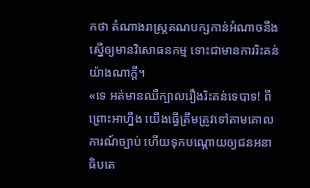កថា តំណាងរាស្ត្រគណបក្សកាន់អំណាចនឹងស្នើឲ្យមានវិសោធនកម្ម ទោះជាមានការរិះគន់យ៉ាងណាក្តី។
«ទេ អត់មានឈឺក្បាលរឿងរិះគន់ទេបាទ! ពីព្រោះអាហ្នឹង យើងធ្វើត្រឹមត្រូវទៅតាមគោលការណ៍ច្បាប់ ហើយទុកបណ្តោយឲ្យជនអនាធិបតេ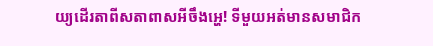យ្យដើរតាពីសតាពាសអីចឹងអ្ហេ! ទីមួយអត់មានសមាជិក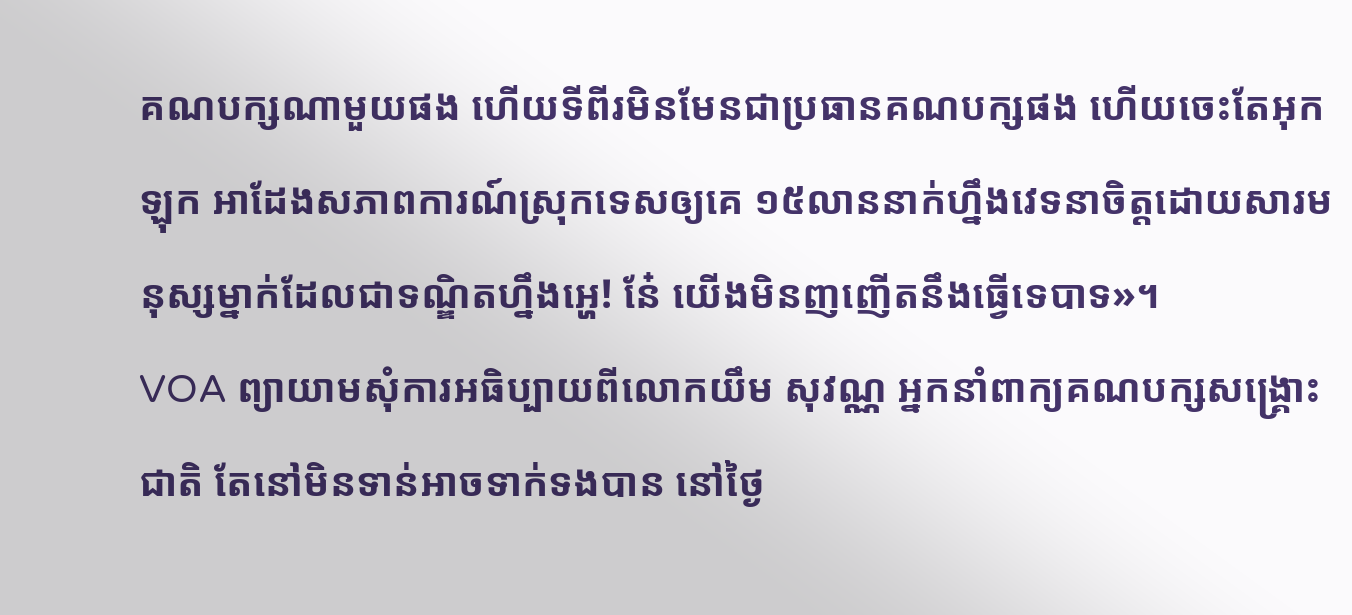គណបក្សណាមួយផង ហើយទីពីរមិនមែនជាប្រធានគណបក្សផង ហើយចេះតែអុកឡុក អាដែងសភាពការណ៍ស្រុកទេសឲ្យគេ ១៥លាននាក់ហ្នឹងវេទនាចិត្តដោយសារមនុស្សម្នាក់ដែលជាទណ្ឌិតហ្នឹងអ្ហេ! នែ៎ យើងមិនញញើតនឹងធ្វើទេបាទ»។
VOA ព្យាយាមសុំការអធិប្បាយពីលោកយឹម សុវណ្ណ អ្នកនាំពាក្យគណបក្សសង្គ្រោះជាតិ តែនៅមិនទាន់អាចទាក់ទងបាន នៅថ្ងៃ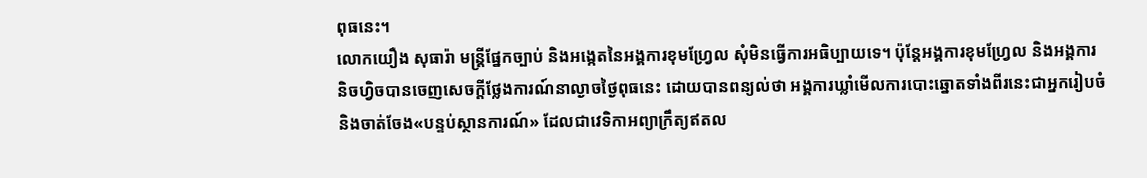ពុធនេះ។
លោកយឿង សុធារ៉ា មន្ត្រីផ្នែកច្បាប់ និងអង្កេតនៃអង្គការខុមហ្វ្រែល សុំមិនធ្វើការអធិប្បាយទេ។ ប៉ុន្តែអង្គការខុមហ្វ្រែល និងអង្គការនិចហ្វិចបានចេញសេចក្តីថ្លែងការណ៍នាល្ងាចថ្ងៃពុធនេះ ដោយបានពន្យល់ថា អង្គការឃ្លាំមើលការបោះឆ្នោតទាំងពីរនេះជាអ្នករៀបចំ និងចាត់ចែង«បន្ទប់ស្ថានការណ៍» ដែលជាវេទិកាអព្យាក្រឹត្យឥតល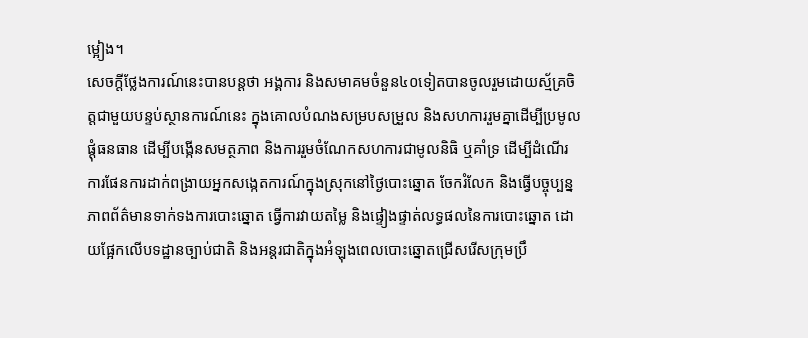ម្អៀង។
សេចក្តីថ្លែងការណ៍នេះបានបន្តថា អង្គការ និងសមាគមចំនួន៤០ទៀតបានចូលរួមដោយស្ម័គ្រចិត្តជាមួយបន្ទប់ស្ថានការណ៍នេះ ក្នុងគោលបំណងសម្របសម្រួល និងសហការរួមគ្នាដើម្បីប្រមូលផ្តុំធនធាន ដើម្បីបង្កើនសមត្ថភាព និងការរួមចំណែកសហការជាមូលនិធិ ឬគាំទ្រ ដើម្បីដំណើរការផែនការដាក់ពង្រាយអ្នកសង្កេតការណ៍ក្នុងស្រុកនៅថ្ងៃបោះឆ្នោត ចែករំលែក និងធ្វើបច្ចុប្បន្នភាពព័ត៌មានទាក់ទងការបោះឆ្នោត ធ្វើការវាយតម្លៃ និងផ្ទៀងផ្ទាត់លទ្ធផលនៃការបោះឆ្នោត ដោយផ្អែកលើបទដ្ឋានច្បាប់ជាតិ និងអន្តរជាតិក្នុងអំឡុងពេលបោះឆ្នោតជ្រើសរើសក្រុមប្រឹ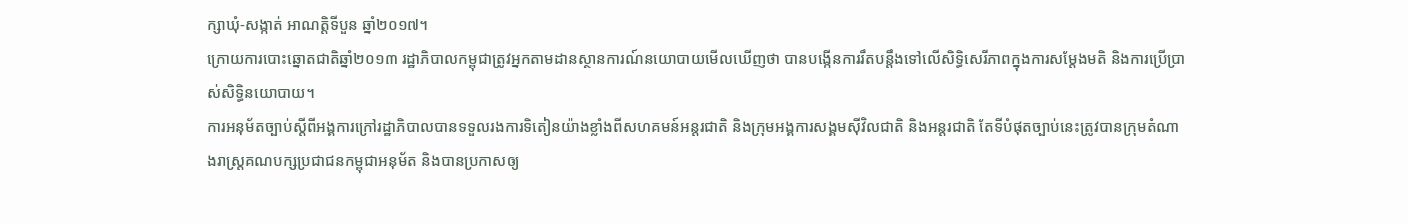ក្សាឃុំ-សង្កាត់ អាណត្តិទីបួន ឆ្នាំ២០១៧។
ក្រោយការបោះឆ្នោតជាតិឆ្នាំ២០១៣ រដ្ឋាភិបាលកម្ពុជាត្រូវអ្នកតាមដានស្ថានការណ៍នយោបាយមើលឃើញថា បានបង្កើនការរឹតបន្តឹងទៅលើសិទ្ធិសេរីភាពក្នុងការសម្តែងមតិ និងការប្រើប្រាស់សិទ្ធិនយោបាយ។
ការអនុម័តច្បាប់ស្តីពីអង្គការក្រៅរដ្ឋាភិបាលបានទទួលរងការទិតៀនយ៉ាងខ្លាំងពីសហគមន៍អន្តរជាតិ និងក្រុមអង្គការសង្គមស៊ីវិលជាតិ និងអន្តរជាតិ តែទីបំផុតច្បាប់នេះត្រូវបានក្រុមតំណាងរាស្ត្រគណបក្សប្រជាជនកម្ពុជាអនុម័ត និងបានប្រកាសឲ្យ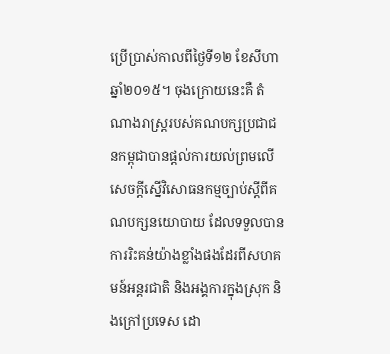ប្រើប្រាស់កាលពីថ្ងៃទី១២ ខែសីហា ឆ្នាំ២០១៥។ ចុងក្រោយនេះគឺ តំណាងរាស្ត្ររបស់គណបក្សប្រជាជនកម្ពុជាបានផ្តល់ការយល់ព្រមលើសេចក្តីស្នើវិសោធនកម្មច្បាប់ស្តីពីគណបក្សនយោបាយ ដែលទទួលបានការរិះគន់យ៉ាងខ្លាំងផងដែរពីសហគមន៍អន្តរជាតិ និងអង្គការក្នុងស្រុក និងក្រៅប្រទេស ដោ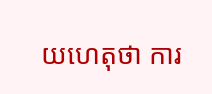យហេតុថា ការ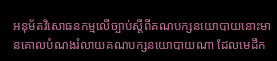អនុម័តវិសោធនកម្មលើច្បាប់ស្ដីពីគណបក្សនយោបាយនោះមានគោលបំណងរំលាយគណបក្សនយោបាយណា ដែលមេដឹក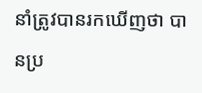នាំត្រូវបានរកឃើញថា បានប្រ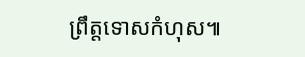ព្រឹត្តទោសកំហុស៕